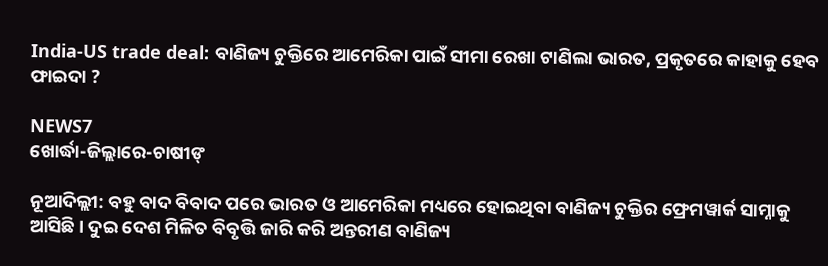India-US trade deal: ବାଣିଜ୍ୟ ଚୁକ୍ତିରେ ଆମେରିକା ପାଇଁ ସୀମା ରେଖା ଟାଣିଲା ଭାରତ, ପ୍ରକୃତରେ କାହାକୁ ହେବ ଫାଇଦା ?

NEWS7
ଖୋର୍ଦ୍ଧା-ଜିଲ୍ଲାରେ-ଚାଷୀଙ୍

ନୂଆଦିଲ୍ଲୀ: ବହୁ ବାଦ ବିବାଦ ପରେ ଭାରତ ଓ ଆମେରିକା ମଧ୍ୟରେ ହୋଇଥିବା ବାଣିଜ୍ୟ ଚୁକ୍ତିର ଫ୍ରେମୱାର୍କ ସାମ୍ନାକୁ ଆସିଛି। ଦୁଇ ଦେଶ ମିଳିତ ବିବୃତ୍ତି ଜାରି କରି ଅନ୍ତରୀଣ ବାଣିଜ୍ୟ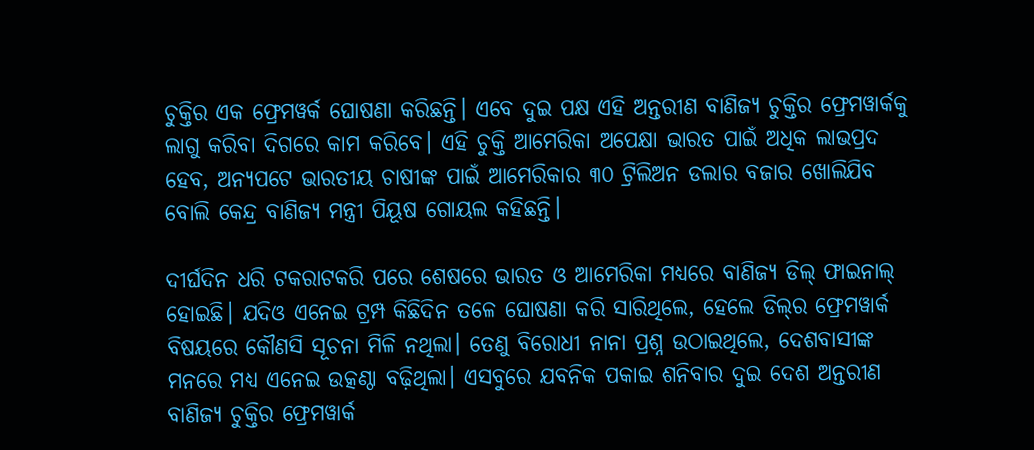ଚୁକ୍ତିର ଏକ ଫ୍ରେମୱର୍କ ଘୋଷଣା କରିଛନ୍ତି। ଏବେ ଦୁଇ ପକ୍ଷ ଏହି ଅନ୍ତରୀଣ ବାଣିଜ୍ୟ ଚୁକ୍ତିର ଫ୍ରେମୱାର୍କକୁ ଲାଗୁ କରିବା ଦିଗରେ କାମ କରିବେ। ଏହି ଚୁକ୍ତି ଆମେରିକା ଅପେକ୍ଷା ଭାରତ ପାଇଁ ଅଧିକ ଲାଭପ୍ରଦ ହେବ, ଅନ୍ୟପଟେ ଭାରତୀୟ ଚାଷୀଙ୍କ ପାଇଁ ଆମେରିକାର ୩୦ ଟ୍ରିଲିଅନ ଡଲାର ବଜାର ଖୋଲିଯିବ ବୋଲି କେନ୍ଦ୍ର ବାଣିଜ୍ୟ ମନ୍ତ୍ରୀ ପିୟୂଷ ଗୋୟଲ କହିଛନ୍ତି।

ଦୀର୍ଘଦିନ ଧରି ଟକରାଟକରି ପରେ ଶେଷରେ ଭାରତ ଓ ଆମେରିକା ମଧ୍ୟରେ ବାଣିଜ୍ୟ ଡିଲ୍ ଫାଇନାଲ୍ ହୋଇଛି। ଯଦିଓ ଏନେଇ ଟ୍ରମ୍ପ କିଛିଦିନ ତଳେ ଘୋଷଣା କରି ସାରିଥିଲେ, ହେଲେ ଡିଲ୍‌ର ଫ୍ରେମୱାର୍କ ବିଷୟରେ କୌଣସି ସୂଚନା ମିଳି ନଥିଲା। ତେଣୁ ବିରୋଧୀ ନାନା ପ୍ରଶ୍ନ ଉଠାଇଥିଲେ, ଦେଶବାସୀଙ୍କ ମନରେ ମଧ୍ୟ ଏନେଇ ଉତ୍କଣ୍ଠା ବଢ଼ିଥିଲା। ଏସବୁରେ ଯବନିକ ପକାଇ ଶନିବାର ଦୁଇ ଦେଶ ଅନ୍ତରୀଣ ବାଣିଜ୍ୟ ଚୁକ୍ତିର ଫ୍ରେମୱାର୍କ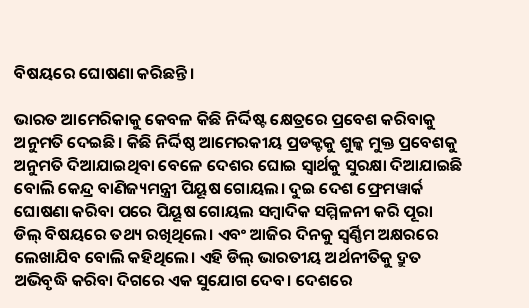ବିଷୟରେ ଘୋଷଣା କରିଛନ୍ତି।

ଭାରତ ଆମେରିକାକୁ କେବଳ କିଛି ନିର୍ଦ୍ଦିଷ୍ଟ କ୍ଷେତ୍ରରେ ପ୍ରବେଶ କରିବାକୁ ଅନୁମତି ଦେଇଛି। କିଛି ନିର୍ଦ୍ଦିଷ୍ଠ ଆମେରକୀୟ ପ୍ରଡକ୍ଟକୁ ଶୁଳ୍କ ମୁକ୍ତ ପ୍ରବେଶକୁ ଅନୁମତି ଦିଆଯାଇଥିବା ବେଳେ ଦେଶର ଘୋଇ ସ୍ୱାର୍ଥକୁ ସୁରକ୍ଷା ଦିଆଯାଇଛି ବୋଲି କେନ୍ଦ୍ର ବାଣିଜ୍ୟମନ୍ତ୍ରୀ ପିୟୂଷ ଗୋୟଲ। ଦୁଇ ଦେଶ ଫ୍ରେମୱାର୍କ ଘୋଷଣା କରିବା ପରେ ପିୟୂଷ ଗୋୟଲ ସମ୍ବାଦିକ ସମ୍ମିଳନୀ କରି ପୂରା ଡିଲ୍ ବିଷୟରେ ତଥ୍ୟ ରଖିଥିଲେ। ଏବଂ ଆଜିର ଦିନକୁ ସ୍ୱର୍ଣ୍ଣିମ ଅକ୍ଷରରେ ଲେଖାଯିବ ବୋଲି କହିଥିଲେ। ଏହି ଡିଲ୍‌ ଭାରତୀୟ ଅର୍ଥନୀତିକୁ ଦ୍ରୁତ ଅଭିବୃଦ୍ଧି କରିବା ଦିଗରେ ଏକ ସୁଯୋଗ ଦେବ। ଦେଶରେ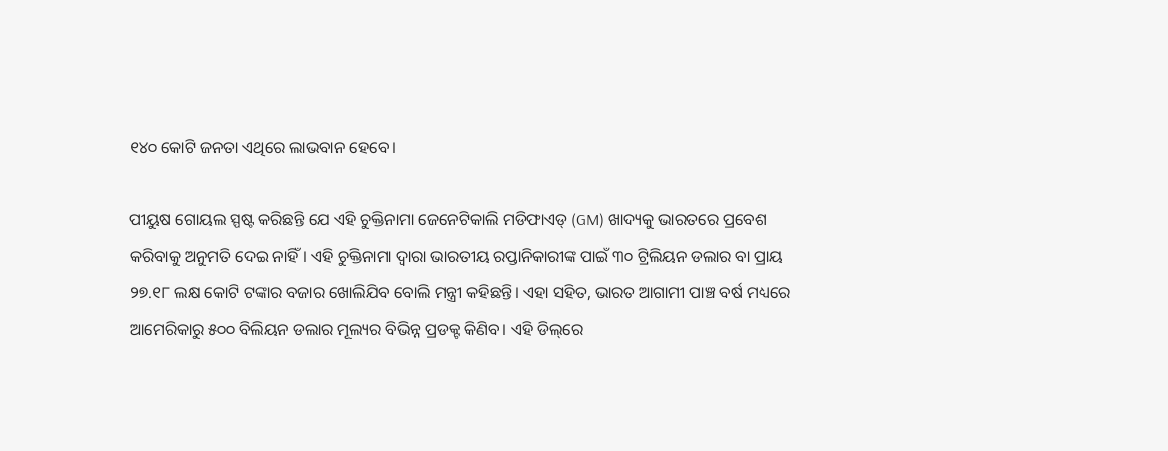୧୪୦ କୋଟି ଜନତା ଏଥିରେ ଲାଭବାନ ହେବେ।

ପୀୟୁଷ ଗୋୟଲ ସ୍ପଷ୍ଟ କରିଛନ୍ତି ଯେ ଏହି ଚୁକ୍ତିନାମା ଜେନେଟିକାଲି ମଡିଫାଏଡ୍ (GM) ଖାଦ୍ୟକୁ ଭାରତରେ ପ୍ରବେଶ କରିବାକୁ ଅନୁମତି ଦେଇ ନାହିଁ। ଏହି ଚୁକ୍ତିନାମା ଦ୍ୱାରା ଭାରତୀୟ ରପ୍ତାନିକାରୀଙ୍କ ପାଇଁ ୩୦ ଟ୍ରିଲିୟନ ଡଲାର ବା ପ୍ରାୟ ୨୭.୧୮ ଲକ୍ଷ କୋଟି ଟଙ୍କାର ବଜାର ଖୋଲିଯିବ ବୋଲି ମନ୍ତ୍ରୀ କହିଛନ୍ତି। ଏହା ସହିତ, ଭାରତ ଆଗାମୀ ପାଞ୍ଚ ବର୍ଷ ମଧ୍ୟରେ ଆମେରିକାରୁ ୫୦୦ ବିଲିୟନ ଡଲାର ମୂଲ୍ୟର ବିଭିନ୍ନ ପ୍ରଡକ୍ଟ କିଣିବ। ଏହି ଡିଲ୍‌ରେ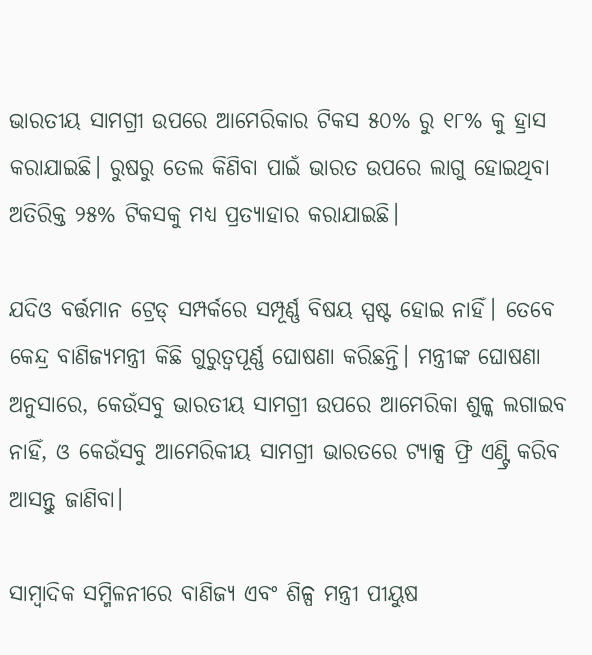ଭାରତୀୟ ସାମଗ୍ରୀ ଉପରେ ଆମେରିକାର ଟିକସ ୫୦% ରୁ ୧୮% କୁ ହ୍ରାସ କରାଯାଇଛି। ରୁଷରୁ ତେଲ କିଣିବା ପାଇଁ ଭାରତ ଉପରେ ଲାଗୁ ହୋଇଥିବା ଅତିରିକ୍ତ ୨୫% ଟିକସକୁ ମଧ୍ୟ ପ୍ରତ୍ୟାହାର କରାଯାଇଛି।

ଯଦିଓ ବର୍ତ୍ତମାନ ଟ୍ରେଡ୍‌ ସମ୍ପର୍କରେ ସମ୍ପୂର୍ଣ୍ଣ ବିଷୟ ସ୍ପଷ୍ଟ ହୋଇ ନାହିଁ। ତେବେ କେନ୍ଦ୍ର ବାଣିଜ୍ୟମନ୍ତ୍ରୀ କିଛି ଗୁରୁତ୍ୱପୂର୍ଣ୍ଣ ଘୋଷଣା କରିଛନ୍ତି। ମନ୍ତ୍ରୀଙ୍କ ଘୋଷଣା ଅନୁସାରେ, କେଉଁସବୁ ଭାରତୀୟ ସାମଗ୍ରୀ ଉପରେ ଆମେରିକା ଶୁଳ୍କ ଲଗାଇବ ନାହିଁ, ଓ କେଉଁସବୁ ଆମେରିକୀୟ ସାମଗ୍ରୀ ଭାରତରେ ଟ୍ୟାକ୍ସ ଫ୍ରି ଏଣ୍ଟ୍ରି କରିବ ଆସନ୍ତୁ ଜାଣିବା।

ସାମ୍ବାଦିକ ସମ୍ମିଳନୀରେ ବାଣିଜ୍ୟ ଏବଂ ଶିଳ୍ପ ମନ୍ତ୍ରୀ ପୀୟୁଷ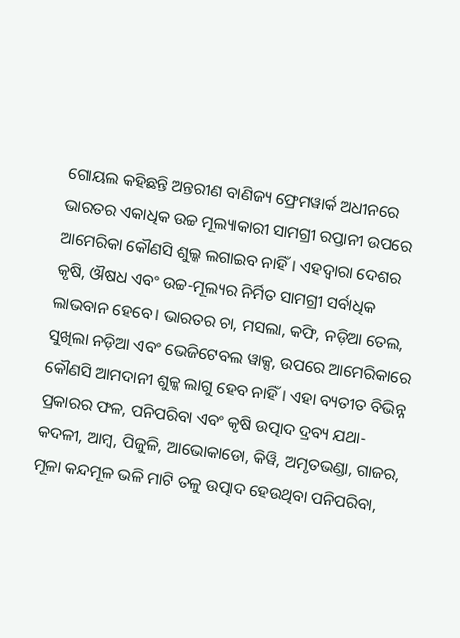ଗୋୟଲ କହିଛନ୍ତି ଅନ୍ତରୀଣ ବାଣିଜ୍ୟ ଫ୍ରେମୱାର୍କ ଅଧୀନରେ ଭାରତର ଏକାଧିକ ଉଚ୍ଚ ମୂଲ୍ୟାକାରୀ ସାମଗ୍ରୀ ରପ୍ତାନୀ ଉପରେ ଆମେରିକା କୌଣସି ଶୁଲ୍କ ଲଗାଇବ ନାହିଁ। ଏହଦ୍ୱାରା ଦେଶର କୃଷି, ଔଷଧ ଏବଂ ଉଚ୍ଚ-ମୂଲ୍ୟର ନିର୍ମିତ ସାମଗ୍ରୀ ସର୍ବାଧିକ ଲାଭବାନ ହେବେ। ଭାରତର ଚା, ମସଲା, କଫି, ନଡ଼ିଆ ତେଲ, ସୁଖିଲା ନଡ଼ିଆ ଏବଂ ଭେଜିଟେବଲ ୱାକ୍ସ, ଉପରେ ଆମେରିକାରେ କୌଣସି ଆମଦାନୀ ଶୁଳ୍କ ଲାଗୁ ହେବ ନାହିଁ। ଏହା ବ୍ୟତୀତ ବିଭିନ୍ନ ପ୍ରକାରର ଫଳ, ପନିପରିବା ଏବଂ କୃଷି ଉତ୍ପାଦ ଦ୍ରବ୍ୟ ଯଥା- କଦଳୀ, ଆମ୍ବ, ପିଜୁଳି, ଆଭୋକାଡୋ, କିୱି, ଅମୃତଭଣ୍ଡା, ଗାଜର, ମୂଳା କନ୍ଦମୂଳ ଭଳି ମାଟି ତଳୁ ଉତ୍ପାଦ ହେଉଥିବା ପନିପରିବା,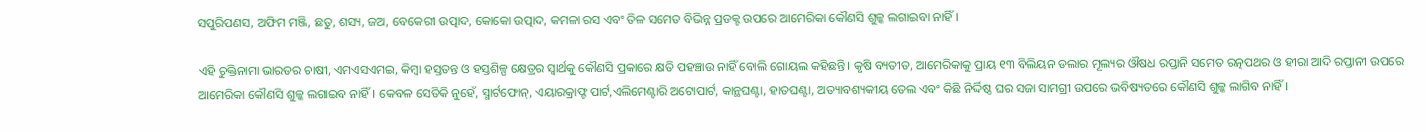ସପୁରିପଣସ, ଅଫିମ ମଞ୍ଜି, ଛତୁ, ଶସ୍ୟ, ଜଅ, ବେକେରୀ ଉତ୍ପାଦ, କୋକୋ ଉତ୍ପାଦ, କମଳା ରସ ଏବଂ ତିଳ ସମେତ ବିଭିନ୍ନ ପ୍ରଡକ୍ଟ ଉପରେ ଆମେରିକା କୌଣସି ଶୁଳ୍କ ଲଗାଇବା ନାହିଁ।

ଏହି ଚୁକ୍ତିନାମା ଭାରତର ଚାଷୀ, ଏମଏସଏମଇ, କିମ୍ବା ହସ୍ତତନ୍ତ ଓ ହସ୍ତଶିଳ୍ପ କ୍ଷେତ୍ରର ସ୍ୱାର୍ଥକୁ କୌଣସି ପ୍ରକାରେ କ୍ଷତି ପହଞ୍ଚାଉ ନାହିଁ ବୋଲି ଗୋୟଲ କହିଛନ୍ତି। କୃଷି ବ୍ୟତୀତ, ଆମେରିକାକୁ ପ୍ରାୟ ୧୩ ବିଲିୟନ ଡଲାର ମୂଲ୍ୟର ଔଷଧ ରପ୍ତାନି ସମେତ ରତ୍ନପଥର ଓ ହୀରା ଆଦି ରପ୍ତାନୀ ଉପରେ ଆମେରିକା କୌଣସି ଶୁଳ୍କ ଲଗାଇବ ନାହିଁ। କେବଳ ସେତିକି ନୁହେଁ, ସ୍ମାର୍ଟଫୋନ୍, ଏୟାରକ୍ରାଫ୍ଟ ପାର୍ଟ,ଏଲିମେଣ୍ଟାରି ଅଟୋପାର୍ଟ, କାନ୍ଥଘଣ୍ଟା, ହାତଘଣ୍ଟା, ଅତ୍ୟାବଶ୍ୟକୀୟ ତେଲ ଏବଂ କିଛି ନିର୍ଦ୍ଦିଷ୍ଠ ଘର ସଜା ସାମଗ୍ରୀ ଉପରେ ଭବିଷ୍ୟତରେ କୌଣସି ଶୁଳ୍କ ଲାଗିବ ନାହିଁ।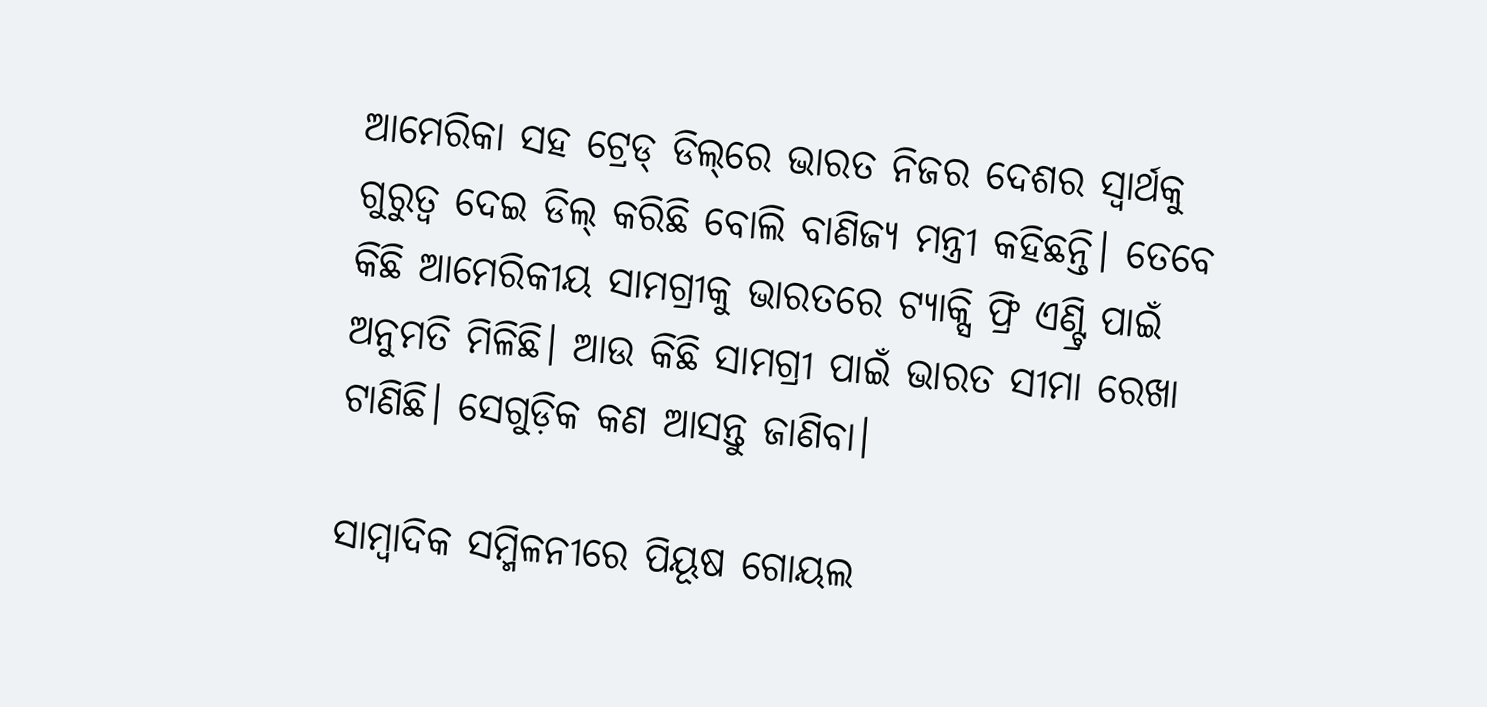ଆମେରିକା ସହ ଟ୍ରେଡ୍ ଡିଲ୍‌ରେ ଭାରତ ନିଜର ଦେଶର ସ୍ୱାର୍ଥକୁ ଗୁରୁତ୍ୱ ଦେଇ ଡିଲ୍ କରିଛି ବୋଲି ବାଣିଜ୍ୟ ମନ୍ତ୍ରୀ କହିଛନ୍ତି। ତେବେ କିଛି ଆମେରିକୀୟ ସାମଗ୍ରୀକୁ ଭାରତରେ ଟ୍ୟାକ୍ସି ଫ୍ରି ଏଣ୍ଟ୍ରି ପାଇଁ ଅନୁମତି ମିଳିଛି। ଆଉ କିଛି ସାମଗ୍ରୀ ପାଇଁ ଭାରତ ସୀମା ରେଖା ଟାଣିଛି। ସେଗୁଡ଼ିକ କଣ ଆସନ୍ତୁ ଜାଣିବା।

ସାମ୍ବାଦିକ ସମ୍ମିଳନୀରେ ପିୟୂଷ ଗୋୟଲ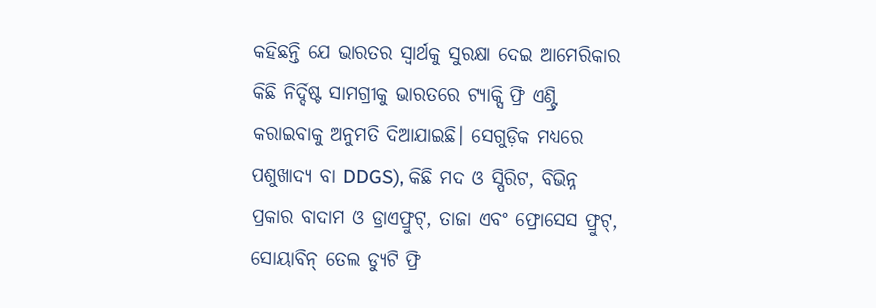କହିଛନ୍ତି ଯେ ଭାରତର ସ୍ୱାର୍ଥକୁ ସୁରକ୍ଷା ଦେଇ ଆମେରିକାର କିଛି ନିର୍ଦ୍ଦିଷ୍ଟ ସାମଗ୍ରୀକୁ ଭାରତରେ ଟ୍ୟାକ୍ସି ଫ୍ରି ଏଣ୍ଟ୍ରି କରାଇବାକୁ ଅନୁମତି ଦିଆଯାଇଛି। ସେଗୁଡ଼ିକ ମଧ୍ୟରେ ପଶୁଖାଦ୍ୟ ବା DDGS), କିଛି ମଦ ଓ ସ୍ପିରିଟ, ବିଭିନ୍ନ ପ୍ରକାର ବାଦାମ ଓ ଡ୍ରାଏଫ୍ରୁଟ୍, ତାଜା ଏବଂ ଫ୍ରୋସେସ ଫ୍ରୁଟ୍, ସୋୟାବିନ୍ ତେଲ ଡ୍ୟୁଟି ଫ୍ରି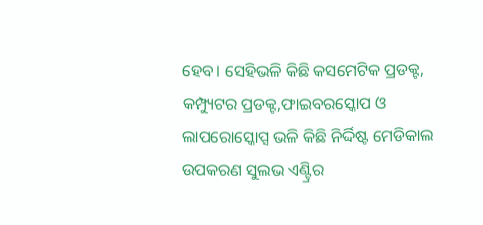ହେବ। ସେହିଭଳି କିଛି କସମେଟିକ ପ୍ରଡକ୍ଟ, କମ୍ପ୍ୟୁଟର ପ୍ରଡକ୍ଟ,ଫାଇବରସ୍କୋପ ଓ ଲାପରୋସ୍କୋପ୍ସ ଭଳି କିଛି ନିର୍ଦ୍ଦିଷ୍ଟ ମେଡିକାଲ ଉପକରଣ ସୁଲଭ ଏଣ୍ଟ୍ରିର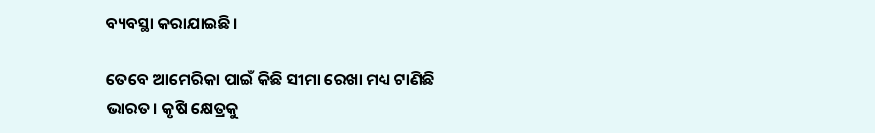ବ୍ୟବସ୍ଥା କରାଯାଇଛି।

ତେବେ ଆମେରିକା ପାଇଁ କିଛି ସୀମା ରେଖା ମଧ୍ୟ ଟାଣିଛି ଭାରତ। କୃଷି କ୍ଷେତ୍ରକୁ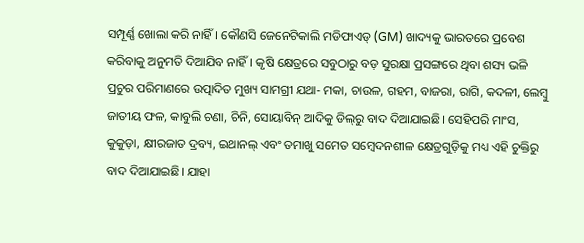ସମ୍ପୂର୍ଣ୍ଣ ଖୋଲା କରି ନାହିଁ। କୌଣସି ଜେନେଟିକାଲି ମଡିଫାଏଡ୍ (GM) ଖାଦ୍ୟକୁ ଭାରତରେ ପ୍ରବେଶ କରିବାକୁ ଅନୁମତି ଦିଆଯିବ ନାହିଁ। କୃଷି କ୍ଷେତ୍ରରେ ସବୁଠାରୁ ବଡ଼ ସୁରକ୍ଷା ପ୍ରସଙ୍ଗରେ ଥିବା ଶସ୍ୟ ଭଳି ପ୍ରଚୁର ପରିମାଣରେ ଉତ୍ପାଦିତ ମୁଖ୍ୟ ସାମଗ୍ରୀ ଯଥା- ମକା, ଚାଉଳ, ଗହମ, ବାଜରା, ରାଗି, କଦଳୀ, ଲେମ୍ବୁ ଜାତୀୟ ଫଳ, କାବୁଲି ଚଣା, ଚିନି, ସୋୟାବିନ୍ ଆଦିକୁ ଡିଲ୍‌ରୁ ବାଦ ଦିଆଯାଇଛି। ସେହିପରି ମାଂସ, କୁକୁଡ଼ା, କ୍ଷୀରଜାତ ଦ୍ରବ୍ୟ, ଇଥାନଲ୍ ଏବଂ ତମାଖୁ ସମେତ ସମ୍ବେଦନଶୀଳ କ୍ଷେତ୍ରଗୁଡ଼ିକୁ ମଧ୍ୟ ଏହି ଚୁକ୍ତିରୁ ବାଦ ଦିଆଯାଇଛି। ଯାହା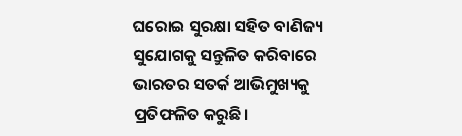ଘରୋଇ ସୁରକ୍ଷା ସହିତ ବାଣିଜ୍ୟ ସୁଯୋଗକୁ ସନ୍ତୁଳିତ କରିବାରେ ଭାରତର ସତର୍କ ଆଭିମୁଖ୍ୟକୁ ପ୍ରତିଫଳିତ କରୁଛି।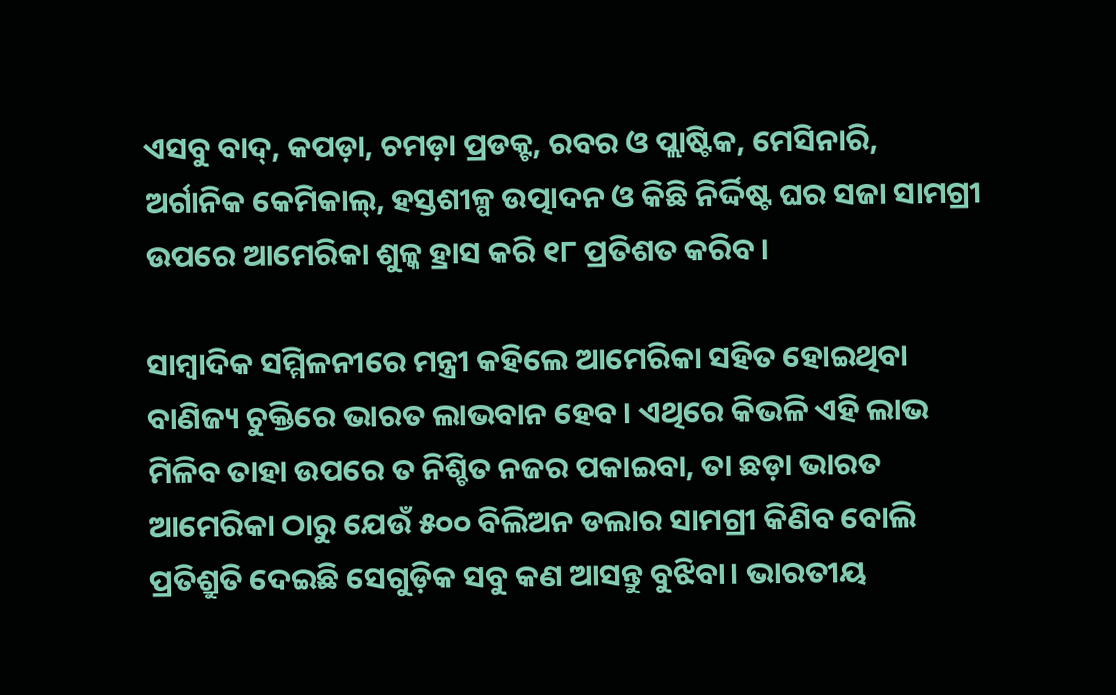ଏସବୁ ବାଦ୍, କପଡ଼ା, ଚମଡ଼ା ପ୍ରଡକ୍ଟ, ରବର ଓ ପ୍ଲାଷ୍ଟିକ, ମେସିନାରି, ଅର୍ଗାନିକ କେମିକାଲ୍, ହସ୍ତଶୀଳ୍ପ ଉତ୍ପାଦନ ଓ କିଛି ନିର୍ଦ୍ଦିଷ୍ଟ ଘର ସଜା ସାମଗ୍ରୀ ଉପରେ ଆମେରିକା ଶୁଳ୍କ ହ୍ରାସ କରି ୧୮ ପ୍ରତିଶତ କରିବ।

ସାମ୍ବାଦିକ ସମ୍ମିଳନୀରେ ମନ୍ତ୍ରୀ କହିଲେ ଆମେରିକା ସହିତ ହୋଇଥିବା ବାଣିଜ୍ୟ ଚୁକ୍ତିରେ ଭାରତ ଲାଭବାନ ହେବ। ଏଥିରେ କିଭଳି ଏହି ଲାଭ ମିଳିବ ତାହା ଉପରେ ତ ନିଶ୍ଚିତ ନଜର ପକାଇବା, ତା ଛଡ଼ା ଭାରତ ଆମେରିକା ଠାରୁ ଯେଉଁ ୫୦୦ ବିଲିଅନ ଡଲାର ସାମଗ୍ରୀ କିଣିବ ବୋଲି ପ୍ରତିଶ୍ରୁତି ଦେଇଛି ସେଗୁଡ଼ିକ ସବୁ କଣ ଆସନ୍ତୁ ବୁଝିବା। ଭାରତୀୟ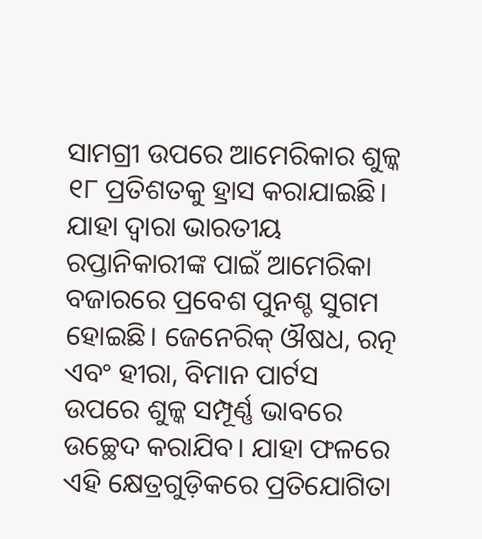ସାମଗ୍ରୀ ଉପରେ ଆମେରିକାର ଶୁଳ୍କ ୧୮ ପ୍ରତିଶତକୁ ହ୍ରାସ କରାଯାଇଛି।  ଯାହା ଦ୍ବାରା ଭାରତୀୟ ରପ୍ତାନିକାରୀଙ୍କ ପାଇଁ ଆମେରିକା ବଜାରରେ ପ୍ରବେଶ ପୁନଶ୍ଚ ସୁଗମ ହୋଇଛି। ଜେନେରିକ୍ ଔଷଧ, ରତ୍ନ ଏବଂ ହୀରା, ବିମାନ ପାର୍ଟସ ଉପରେ ଶୁଳ୍କ ସମ୍ପୂର୍ଣ୍ଣ ଭାବରେ ଉଚ୍ଛେଦ କରାଯିବ। ଯାହା ଫଳରେ ଏହି କ୍ଷେତ୍ରଗୁଡ଼ିକରେ ପ୍ରତିଯୋଗିତା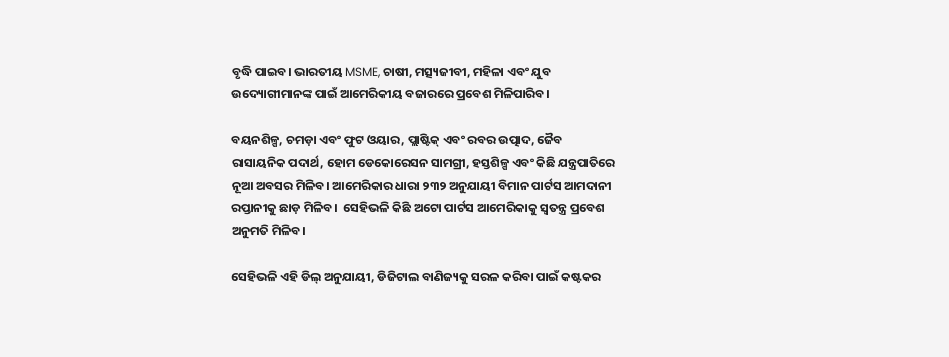ବୃଦ୍ଧି ପାଇବ। ଭାରତୀୟ MSME, ଚାଷୀ, ମତ୍ସ୍ୟଜୀବୀ, ମହିଳା ଏବଂ ଯୁବ ଉଦ୍ୟୋଗୀମାନଙ୍କ ପାଇଁ ଆମେରିକୀୟ ବଜାରରେ ପ୍ରବେଶ ମିଳିପାରିବ।

ବୟନଶିଳ୍ପ, ଚମଡ଼ା ଏବଂ ଫୁଟ ଓୟାର, ପ୍ଲାଷ୍ଟିକ୍ ଏବଂ ରବର ଉତ୍ପାଦ, ଜୈବ ରାସାୟନିକ ପଦାର୍ଥ, ହୋମ ଡେକୋରେସନ ସାମଗ୍ରୀ, ହସ୍ତଶିଳ୍ପ ଏବଂ କିଛି ଯନ୍ତ୍ରପାତିରେ ନୂଆ ଅବସର ମିଳିବ। ଆମେରିକାର ଧାରା ୨୩୨ ଅନୁଯାୟୀ ବିମାନ ପାର୍ଟସ ଆମଦାନୀ ରପ୍ତାନୀକୁ ଛାଡ଼ ମିଳିବ।  ସେହିଭଳି କିଛି ଅଟୋ ପାର୍ଟସ ଆମେରିକାକୁ ସ୍ୱତନ୍ତ୍ର ପ୍ରବେଶ ଅନୁମତି ମିଳିବ।

ସେହିଭଳି ଏହି ଡିଲ୍ ଅନୁଯାୟୀ, ଡିଜିଟାଲ ବାଣିଜ୍ୟକୁ ସରଳ କରିବା ପାଇଁ କଷ୍ଟକର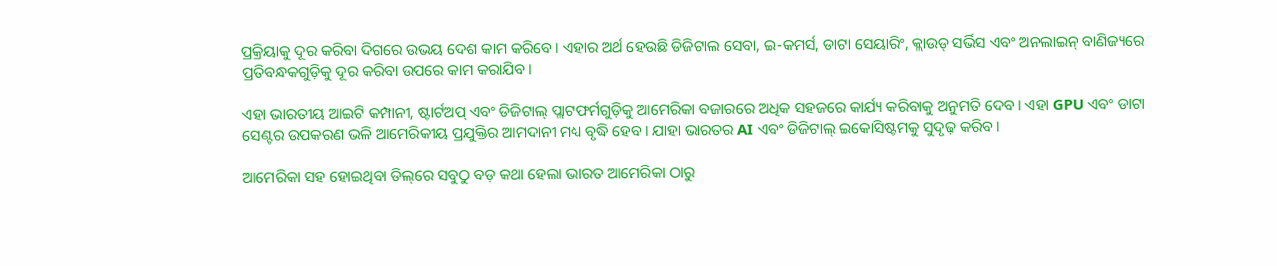ପ୍ରକ୍ରିୟାକୁ ଦୂର କରିବା ଦିଗରେ ଉଭୟ ଦେଶ କାମ କରିବେ। ଏହାର ଅର୍ଥ ହେଉଛି ଡିଜିଟାଲ ସେବା, ଇ-କମର୍ସ, ଡାଟା ସେୟାରିଂ, କ୍ଲାଉଡ୍ ସର୍ଭିସ ଏବଂ ଅନଲାଇନ୍ ବାଣିଜ୍ୟରେ ପ୍ରତିବନ୍ଧକଗୁଡ଼ିକୁ ଦୂର କରିବା ଉପରେ କାମ କରାଯିବ।

ଏହା ଭାରତୀୟ ଆଇଟି କମ୍ପାନୀ, ଷ୍ଟାର୍ଟଅପ୍ ଏବଂ ଡିଜିଟାଲ୍ ପ୍ଲାଟଫର୍ମଗୁଡ଼ିକୁ ଆମେରିକା ବଜାରରେ ଅଧିକ ସହଜରେ କାର୍ଯ୍ୟ କରିବାକୁ ଅନୁମତି ଦେବ। ଏହା GPU ଏବଂ ଡାଟା ସେଣ୍ଟର ଉପକରଣ ଭଳି ଆମେରିକୀୟ ପ୍ରଯୁକ୍ତିର ଆମଦାନୀ ମଧ୍ୟ ବୃଦ୍ଧି ହେବ। ଯାହା ଭାରତର AI ଏବଂ ଡିଜିଟାଲ୍ ଇକୋସିଷ୍ଟମକୁ ସୁଦୃଢ଼ କରିବ।

ଆମେରିକା ସହ ହୋଇଥିବା ଡିଲ୍‌ରେ ସବୁଠୁ ବଡ଼ କଥା ହେଲା ଭାରତ ଆମେରିକା ଠାରୁ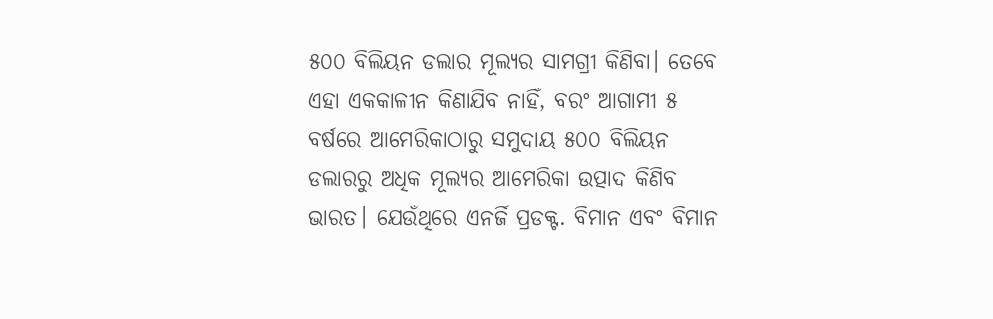୫୦୦ ବିଲିୟନ ଡଲାର ମୂଲ୍ୟର ସାମଗ୍ରୀ କିଣିବା। ତେବେ ଏହା ଏକକାଳୀନ କିଣାଯିବ ନାହିଁ, ବରଂ ଆଗାମୀ ୫ ବର୍ଷରେ ଆମେରିକାଠାରୁ ସମୁଦାୟ ୫୦୦ ବିଲିୟନ ଡଲାରରୁ ଅଧିକ ମୂଲ୍ୟର ଆମେରିକା ଉତ୍ପାଦ କିଣିବ ଭାରତ। ଯେଉଁଥିରେ ଏନର୍ଜି ପ୍ରଡକ୍ଟ. ବିମାନ ଏବଂ ବିମାନ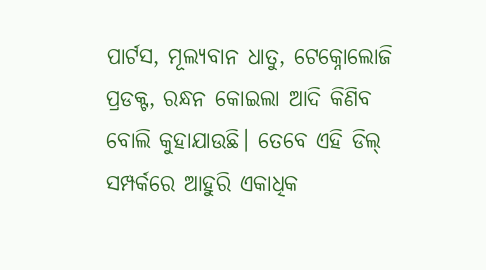ପାର୍ଟସ, ମୂଲ୍ୟବାନ ଧାତୁ, ଟେକ୍ନୋଲୋଜି ପ୍ରଡକ୍ଟ, ରନ୍ଧନ କୋଇଲା ଆଦି କିଣିବ ବୋଲି କୁହାଯାଉଛି। ତେବେ ଏହି ଡିଲ୍ ସମ୍ପର୍କରେ ଆହୁରି ଏକାଧିକ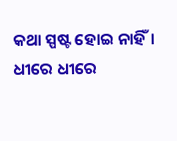କଥା ସ୍ପଷ୍ଟ ହୋଇ ନାହିଁ। ଧୀରେ ଧୀରେ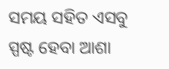ସମୟ ସହିତ ଏସବୁ ସ୍ପଷ୍ଟ ହେବା ଆଶା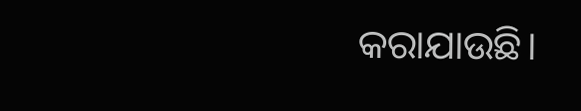କରାଯାଉଛି।